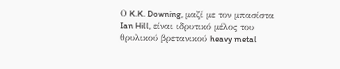Ο K.K. Downing, μαζί με τον μπασίστα Ian Hill, είναι ιδρυτικό μέλος του θρυλικού βρετανικού heavy metal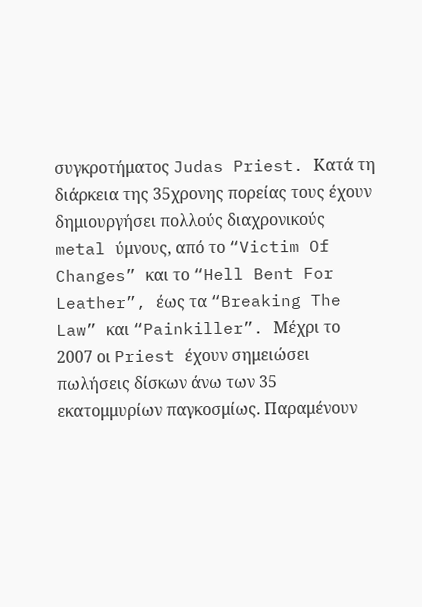συγκροτήματος Judas Priest. Κατά τη διάρκεια της 35χρονης πορείας τους έχουν δημιουργήσει πολλούς διαχρονικούς metal ύμνους, από το “Victim Of Changes” και το “Hell Bent For Leather”, έως τα “Breaking The Law” και “Painkiller”. Μέχρι το 2007 οι Priest έχουν σημειώσει πωλήσεις δίσκων άνω των 35 εκατομμυρίων παγκοσμίως. Παραμένουν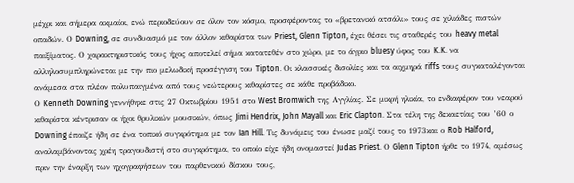μέχρι και σήμερα ακμαίοι, ενώ περιοδεύουν σε όλον τον κόσμο, προσφέροντας το «βρετανικό ατσάλι» τους σε χιλιάδες πιστών οπαδών. Ο Downing, σε συνδυασμό με τον άλλον κιθαρίστα των Priest, Glenn Tipton, έχει θέσει τις σταθερές του heavy metal παιξίματος. Ο χαρακτηριστικός τους ήχος αποτελεί σήμα κατατεθέν στο χώρο, με το άγριο bluesy ύφος του K.K. να αλληλοσυμπληρώνεται με την πιο μελωδική προσέγγιση του Tipton. Οι κλασσικές δισολίες και τα αιχμηρά riffs τους συγκαταλέγονται ανάμεσα στα πλέον πολυπαιγμένα από τους νεώτερους κιθαρίστες σε κάθε προβάδικο.
Ο Kenneth Downing γεννήθηκε στις 27 Οκτωβρίου 1951 στο West Bromwich της Αγγλίας. Σε μικρή ηλικία, το ενδιαφέρον του νεαρού κιθαρίστα κέντρισαν οι ήχοι θρυλικών μουσικών, όπως Jimi Hendrix, John Mayall και Eric Clapton. Στα τέλη της δεκαετίας του ’60 ο Downing έπαιζε ήδη σε ένα τοπικό συγκρότημα με τον Ian Hill. Τις δυνάμεις του ένωσε μαζί τους το 1973και ο Rob Halford, αναλαμβάνοντας χρέη τραγουδιστή στο συγκρότημα, το οποίο είχε ήδη ονομαστεί Judas Priest. Ο Glenn Tipton ήρθε το 1974, αμέσως πριν την έναρξη των ηχογραφήσεων του παρθενικού δίσκου τους,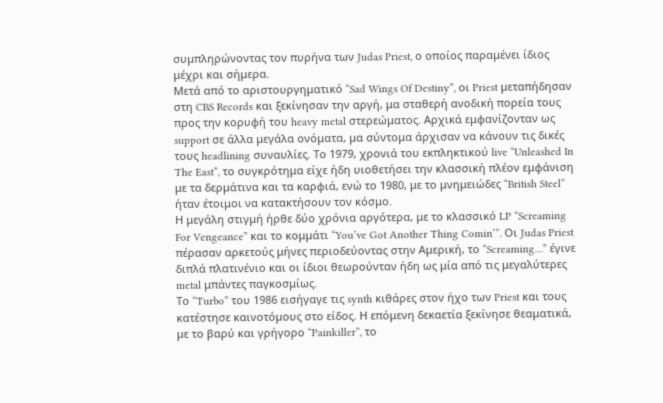συμπληρώνοντας τον πυρήνα των Judas Priest, ο οποίος παραμένει ίδιος μέχρι και σήμερα.
Μετά από το αριστουργηματικό “Sad Wings Of Destiny”, οι Priest μεταπήδησαν στη CBS Records και ξεκίνησαν την αργή, μα σταθερή ανοδική πορεία τους προς την κορυφή του heavy metal στερεώματος. Αρχικά εμφανίζονταν ως support σε άλλα μεγάλα ονόματα, μα σύντομα άρχισαν να κάνουν τις δικές τους headlining συναυλίες. Το 1979, χρονιά του εκπληκτικού live “Unleashed In The East”, το συγκρότημα είχε ήδη υιοθετήσει την κλασσική πλέον εμφάνιση με τα δερμάτινα και τα καρφιά, ενώ το 1980, με το μνημειώδες “British Steel” ήταν έτοιμοι να κατακτήσουν τον κόσμο.
Η μεγάλη στιγμή ήρθε δύο χρόνια αργότερα, με το κλασσικό LP “Screaming For Vengeance” και το κομμάτι “You’ve Got Another Thing Comin’”. Οι Judas Priest πέρασαν αρκετούς μήνες περιοδεύοντας στην Αμερική, το “Screaming…” έγινε διπλά πλατινένιο και οι ίδιοι θεωρούνταν ήδη ως μία από τις μεγαλύτερες metal μπάντες παγκοσμίως.
Το “Turbo” του 1986 εισήγαγε τις synth κιθάρες στον ήχο των Priest και τους κατέστησε καινοτόμους στο είδος. Η επόμενη δεκαετία ξεκίνησε θεαματικά, με το βαρύ και γρήγορο “Painkiller”, το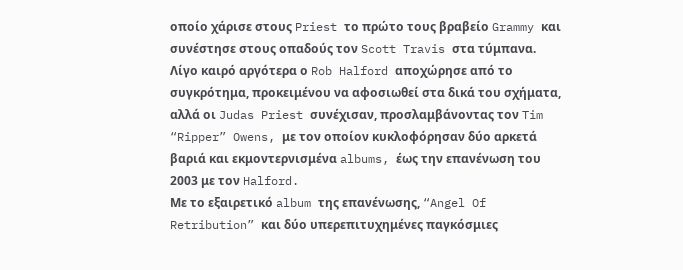οποίο χάρισε στους Priest το πρώτο τους βραβείο Grammy και συνέστησε στους οπαδούς τον Scott Travis στα τύμπανα. Λίγο καιρό αργότερα ο Rob Halford αποχώρησε από το συγκρότημα, προκειμένου να αφοσιωθεί στα δικά του σχήματα, αλλά οι Judas Priest συνέχισαν, προσλαμβάνοντας τον Tim “Ripper” Owens, με τον οποίον κυκλοφόρησαν δύο αρκετά βαριά και εκμοντερνισμένα albums, έως την επανένωση του 2003 με τον Halford.
Με το εξαιρετικό album της επανένωσης, “Angel Of Retribution” και δύο υπερεπιτυχημένες παγκόσμιες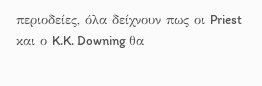περιοδείες, όλα δείχνουν πως οι Priest και ο K.K. Downing θα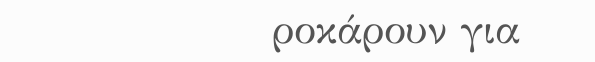ροκάρουν για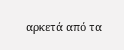αρκετά από τα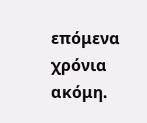επόμενα χρόνια ακόμη.